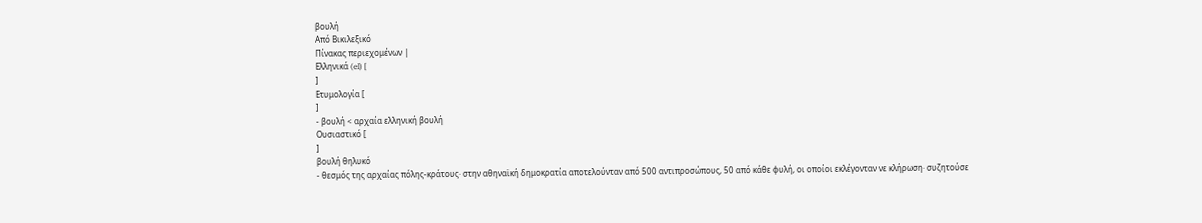βουλή
Από Βικιλεξικό
Πίνακας περιεχομένων |
Ελληνικά (el) [
]
Ετυμολογία [
]
- βουλή < αρχαία ελληνική βουλή
Ουσιαστικό [
]
βουλή θηλυκό
- θεσμός της αρχαίας πόλης-κράτους· στην αθηναϊκή δημοκρατία αποτελούνταν από 500 αντιπροσώπους, 50 από κάθε φυλή, οι οποίοι εκλέγονταν νε κλήρωση· συζητούσε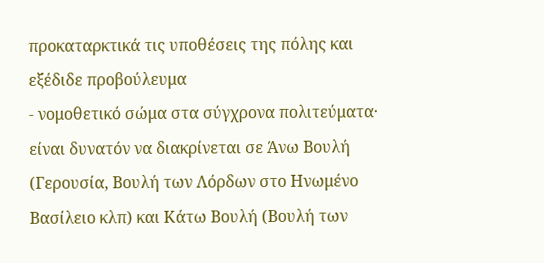προκαταρκτικά τις υποθέσεις της πόλης και εξέδιδε προβούλευμα
- νομοθετικό σώμα στα σύγχρονα πολιτεύματα· είναι δυνατόν να διακρίνεται σε Άνω Βουλή (Γερουσία, Βουλή των Λόρδων στο Ηνωμένο Βασίλειο κλπ) και Κάτω Βουλή (Βουλή των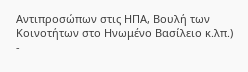Αντιπροσώπων στις ΗΠΑ, Βουλή των Κοινοτήτων στο Ηνωμένο Βασίλειο κ.λπ.)
-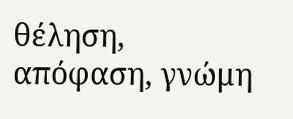θέληση, απόφαση, γνώμη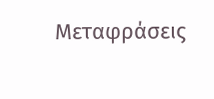Μεταφράσεις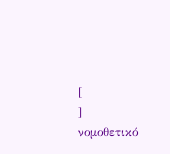[
]
νομοθετικό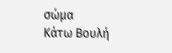σώμα
Κάτω Βουλή